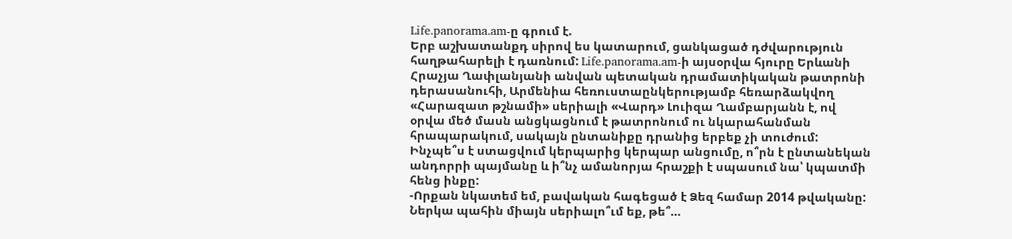Life.panorama.am-ը գրում է.
Երբ աշխատանքդ սիրով ես կատարում, ցանկացած դժվարություն հաղթահարելի է դառնում: Life.panorama.am-ի այսօրվա հյուրը Երևանի Հրաչյա Ղափլանյանի անվան պետական դրամատիկական թատրոնի դերասանուհի, Արմենիա հեռուստաընկերությամբ հեռարձակվող «Հարազատ թշնամի» սերիալի «Վարդ» Լուիզա Ղամբարյանն է, ով օրվա մեծ մասն անցկացնում է թատրոնում ու նկարահանման հրապարակում, սակայն ընտանիքը դրանից երբեք չի տուժում: Ինչպե՞ս է ստացվում կերպարից կերպար անցումը, ո՞րն է ընտանեկան անդորրի պայմանը և ի՞նչ ամանորյա հրաշքի է սպասում նա՝ կպատմի հենց ինքը:
-Որքան նկատեմ եմ, բավական հագեցած է Ձեզ համար 2014 թվականը: Ներկա պահին միայն սերիալո՞ւմ եք, թե՞…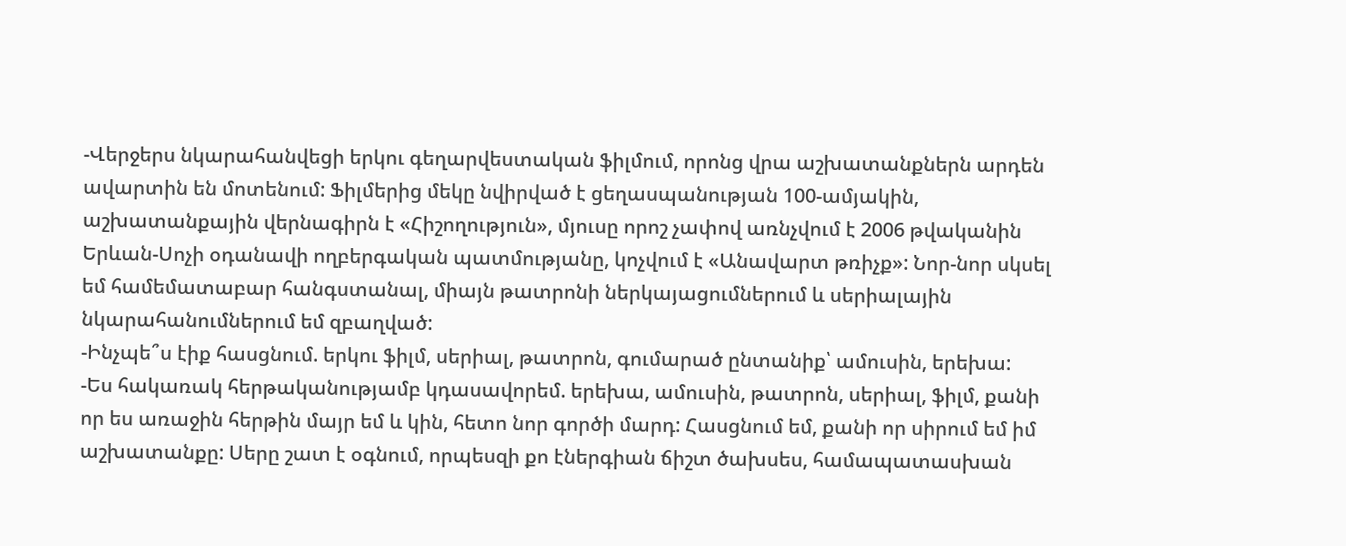-Վերջերս նկարահանվեցի երկու գեղարվեստական ֆիլմում, որոնց վրա աշխատանքներն արդեն ավարտին են մոտենում: Ֆիլմերից մեկը նվիրված է ցեղասպանության 100-ամյակին, աշխատանքային վերնագիրն է «Հիշողություն», մյուսը որոշ չափով առնչվում է 2006 թվականին Երևան-Սոչի օդանավի ողբերգական պատմությանը, կոչվում է «Անավարտ թռիչք»: Նոր-նոր սկսել եմ համեմատաբար հանգստանալ, միայն թատրոնի ներկայացումներում և սերիալային նկարահանումներում եմ զբաղված:
-Ինչպե՞ս էիք հասցնում. երկու ֆիլմ, սերիալ, թատրոն, գումարած ընտանիք՝ ամուսին, երեխա:
-Ես հակառակ հերթականությամբ կդասավորեմ. երեխա, ամուսին, թատրոն, սերիալ, ֆիլմ, քանի որ ես առաջին հերթին մայր եմ և կին, հետո նոր գործի մարդ: Հասցնում եմ, քանի որ սիրում եմ իմ աշխատանքը: Սերը շատ է օգնում, որպեսզի քո էներգիան ճիշտ ծախսես, համապատասխան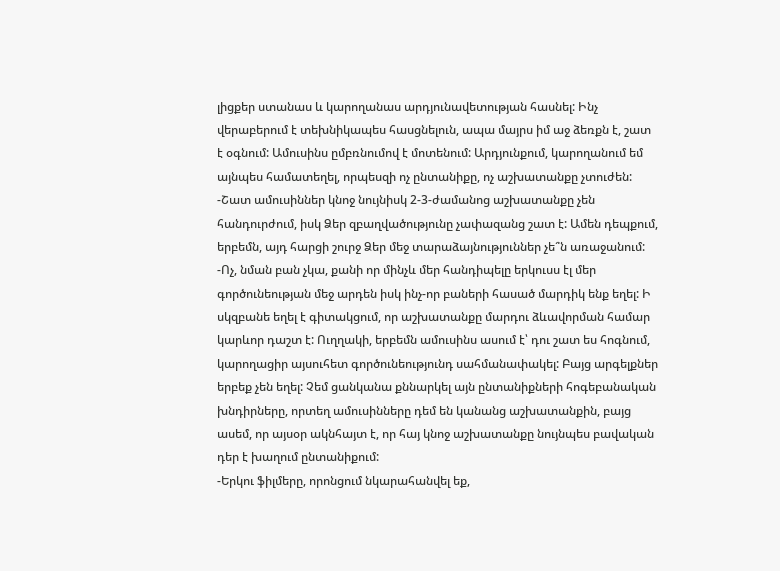լիցքեր ստանաս և կարողանաս արդյունավետության հասնել: Ինչ վերաբերում է տեխնիկապես հասցնելուն, ապա մայրս իմ աջ ձեռքն է, շատ է օգնում: Ամուսինս ըմբռնումով է մոտենում: Արդյունքում, կարողանում եմ այնպես համատեղել, որպեսզի ոչ ընտանիքը, ոչ աշխատանքը չտուժեն:
-Շատ ամուսիններ կնոջ նույնիսկ 2-3-ժամանոց աշխատանքը չեն հանդուրժում, իսկ Ձեր զբաղվածությունը չափազանց շատ է: Ամեն դեպքում, երբեմն, այդ հարցի շուրջ Ձեր մեջ տարաձայնություններ չե՞ն առաջանում:
-Ոչ, նման բան չկա, քանի որ մինչև մեր հանդիպելը երկուսս էլ մեր գործունեության մեջ արդեն իսկ ինչ-որ բաների հասած մարդիկ ենք եղել: Ի սկզբանե եղել է գիտակցում, որ աշխատանքը մարդու ձևավորման համար կարևոր դաշտ է: Ուղղակի, երբեմն ամուսինս ասում է՝ դու շատ ես հոգնում, կարողացիր այսուհետ գործունեությունդ սահմանափակել: Բայց արգելքներ երբեք չեն եղել: Չեմ ցանկանա քննարկել այն ընտանիքների հոգեբանական խնդիրները, որտեղ ամուսինները դեմ են կանանց աշխատանքին, բայց ասեմ, որ այսօր ակնհայտ է, որ հայ կնոջ աշխատանքը նույնպես բավական դեր է խաղում ընտանիքում:
-Երկու ֆիլմերը, որոնցում նկարահանվել եք,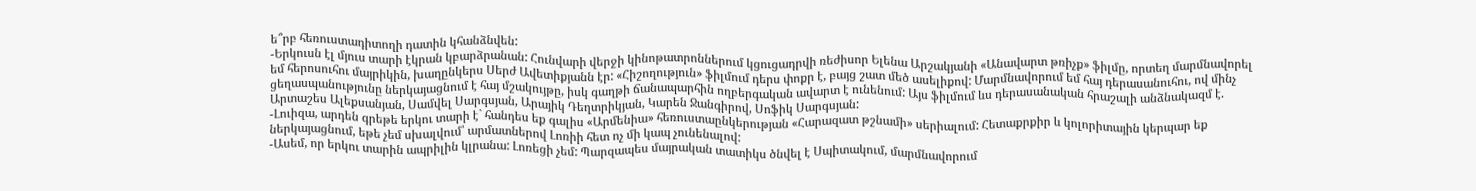ե՞րբ հեռուստադիտողի դատին կհանձնվեն:
-Երկուսն էլ մյուս տարի էկրան կբարձրանան: Հունվարի վերջի կինոթատրոններում կցուցադրվի ռեժիսոր Ելենա Արշակյանի «Անավարտ թռիչք» ֆիլմը, որտեղ մարմնավորել եմ հերոսուհու մայրիկին, խաղընկերս Սերժ Ավետիքյանն էր: «Հիշողություն» ֆիլմում դերս փոքր է, բայց շատ մեծ ասելիքով: Մարմնավորում եմ հայ դերասանուհու, ով մինչ ցեղասպանությունը ներկայացնում է հայ մշակույթը, իսկ գաղթի ճանապարհին ողբերգական ավարտ է ունենում: Այս ֆիլմում ևս դերասանական հրաշալի անձնակազմ է. Արտաշես Ալեքսանյան, Սամվել Սարգսյան, Արայիկ Դեղտրիկյան, Կարեն Ջանգիրով, Սոֆիկ Սարգսյան:
-Լուիզա, արդեն գրեթե երկու տարի է` հանդես եք գալիս «Արմենիա» հեռուստաընկերության «Հարազատ թշնամի» սերիալում: Հետաքրքիր և կոլորիտային կերպար եք ներկայացնում, եթե չեմ սխալվում՝ արմատներով Լոռիի հետ ոչ մի կապ չունենալով:
-Ասեմ, որ երկու տարին ապրիլին կլրանա: Լոռեցի չեմ: Պարզապես մայրական տատիկս ծնվել է Սպիտակում, մարմնավորում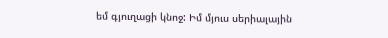եմ գյուղացի կնոջ: Իմ մյուս սերիալային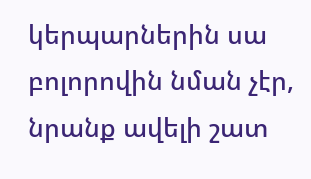կերպարներին սա բոլորովին նման չէր, նրանք ավելի շատ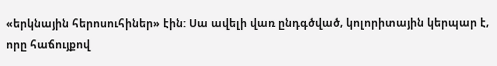«երկնային հերոսուհիներ» էին: Սա ավելի վառ ընդգծված, կոլորիտային կերպար է, որը հաճույքով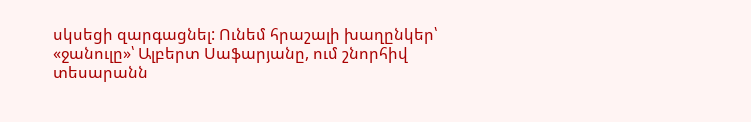սկսեցի զարգացնել: Ունեմ հրաշալի խաղընկեր՝ «ջանուլը»՝ Ալբերտ Սաֆարյանը, ում շնորհիվ տեսարանն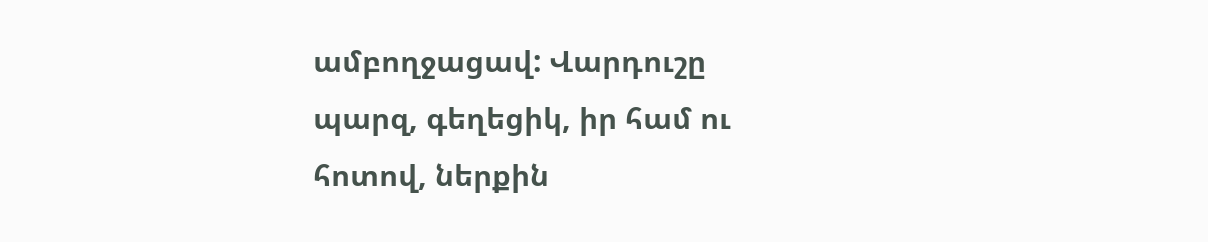ամբողջացավ: Վարդուշը պարզ, գեղեցիկ, իր համ ու հոտով, ներքին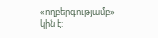«ողբերգությամբ» կին է: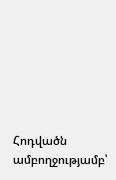Հոդվածն ամբողջությամբ՝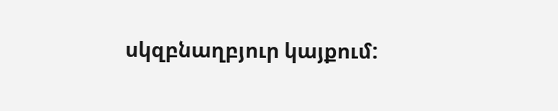սկզբնաղբյուր կայքում: